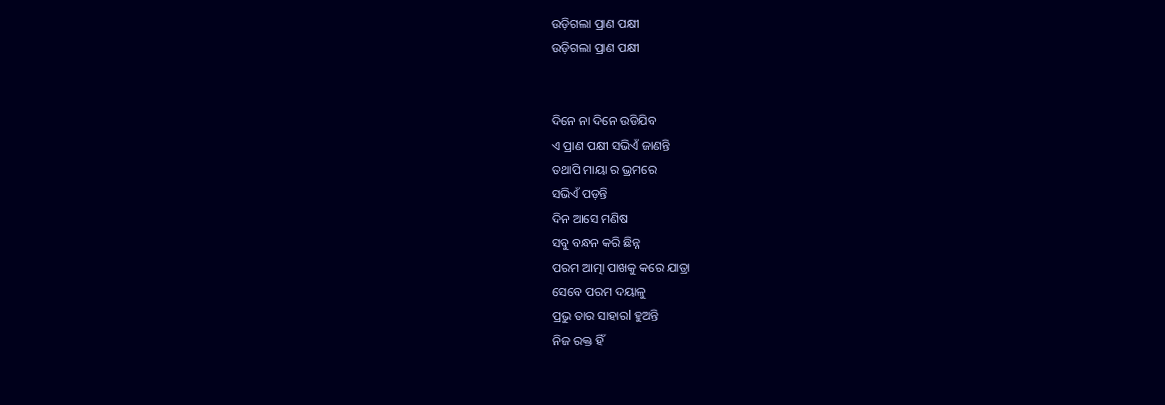ଉଡ଼ିଗଲା ପ୍ରାଣ ପକ୍ଷୀ
ଉଡ଼ିଗଲା ପ୍ରାଣ ପକ୍ଷୀ


ଦିନେ ନା ଦିନେ ଉଡିଯିବ
ଏ ପ୍ରାଣ ପକ୍ଷୀ ସଭିଏଁ ଜାଣନ୍ତି
ତଥାପି ମାୟା ର ଭ୍ରମରେ
ସଭିଏଁ ପଡ଼ନ୍ତି
ଦିନ ଆସେ ମଣିଷ
ସବୁ ବନ୍ଧନ କରି ଛିନ୍ନ
ପରମ ଆତ୍ମା ପାଖକୁ କରେ ଯାତ୍ରା
ସେବେ ପରମ ଦୟାଳୁ
ପ୍ରଭୁ ତାର ସାହାରl ହୁଅନ୍ତି
ନିଜ ରକ୍ତ ହିଁ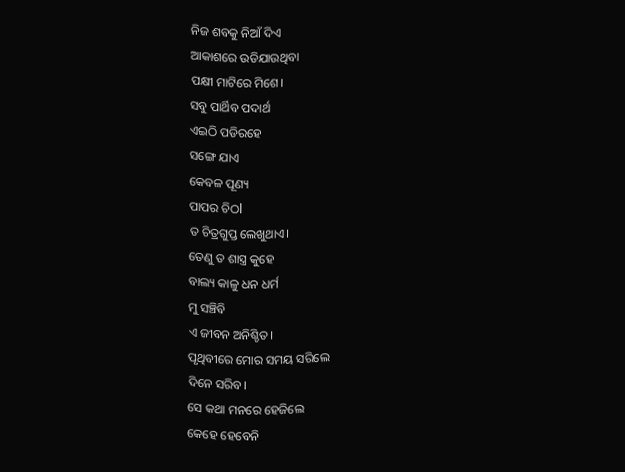ନିଜ ଶବକୁ ନିଆଁ ଦିଏ
ଆକାଶରେ ଉଡିଯାଉଥିବା
ପକ୍ଷୀ ମାଟିରେ ମିଶେ।
ସବୁ ପାର୍ଥିବ ପଦାର୍ଥ
ଏଇଠି ପଡିରହେ
ସଙ୍ଗେ ଯାଏ
କେବଳ ପୂଣ୍ୟ
ପାପର ଚିଠl
ତ ଚିତ୍ରଗୁପ୍ତ ଲେଖୁଥାଏ।
ତେଣୁ ତ ଶାସ୍ତ୍ର କୁହେ
ବାଲ୍ୟ କାଳୁ ଧନ ଧର୍ମ
ମୁ ସଞ୍ଚିବି
ଏ ଜୀବନ ଅନିଶ୍ଚିତ।
ପୃଥିବୀରେ ମୋର ସମୟ ସରିଲେ
ଦିନେ ସରିବ।
ସେ କଥା ମନରେ ହେଜିଲେ
କେହେ ହେବେନି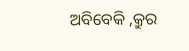ଅବିବେକି ,କ୍ରୁର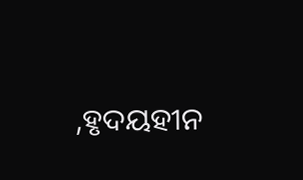,ହୃଦୟହୀନ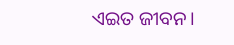ଏଇତ ଜୀବନ।